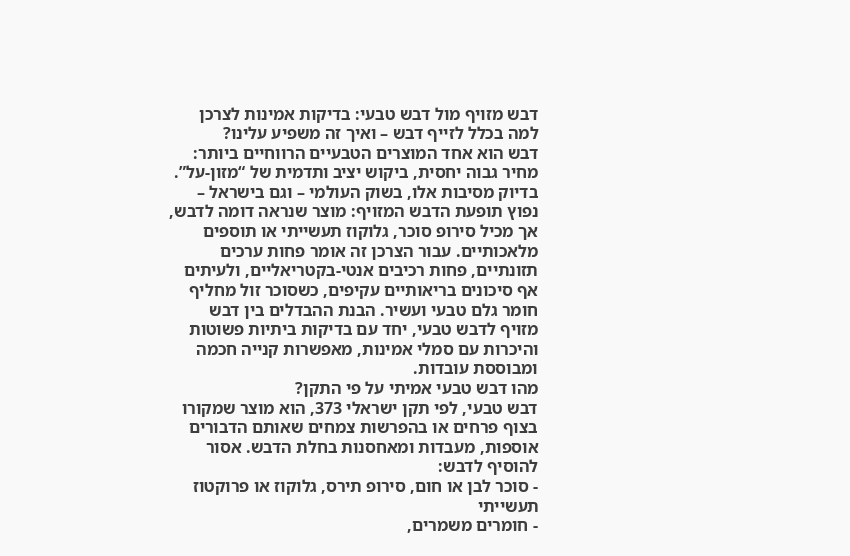דבש מזויף מול דבש טבעי: בדיקות אמינות לצרכן
למה בכלל לזייף דבש – ואיך זה משפיע עלינו?
דבש הוא אחד המוצרים הטבעיים הרווחיים ביותר: מחיר גבוה יחסית, ביקוש יציב ותדמית של “מזון-על”. בדיוק מסיבות אלו, בשוק העולמי – וגם בישראל – נפוץ תופעת הדבש המזויף: מוצר שנראה דומה לדבש, אך מכיל סירופ סוכר, גלוקוז תעשייתי או תוספים מלאכותיים. עבור הצרכן זה אומר פחות ערכים תזונתיים, פחות רכיבים אנטי-בקטריאליים, ולעיתים אף סיכונים בריאותיים עקיפים, כשסוכר זול מחליף חומר גלם טבעי ועשיר. הבנת ההבדלים בין דבש מזויף לדבש טבעי, יחד עם בדיקות ביתיות פשוטות והיכרות עם סמלי אמינות, מאפשרות קנייה חכמה ומבוססת עובדות.
מהו דבש טבעי אמיתי על פי התקן?
דבש טבעי, לפי תקן ישראלי 373, הוא מוצר שמקורו בצוף פרחים או בהפרשות צמחים שאותם הדבורים אוספות, מעבדות ומאחסנות בחלת הדבש. אסור להוסיף לדבש:
- סוכר לבן או חום, סירופ תירס, גלוקוז או פרוקטוז תעשייתי
- חומרים משמרים,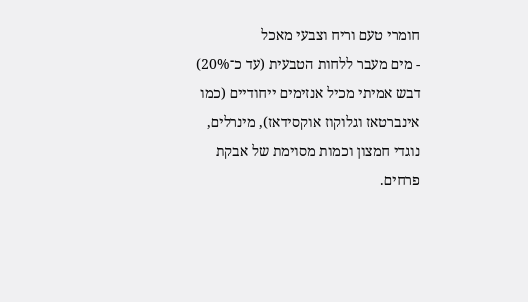חומרי טעם וריח וצבעי מאכל
- מים מעבר ללחות הטבעית (עד כ־20%)
דבש אמיתי מכיל אנזימים ייחודיים (כמו אינברטאז וגלוקוז אוקסידאז), מינרלים, נוגדי חמצון וכמות מסוימת של אבקת פרחים.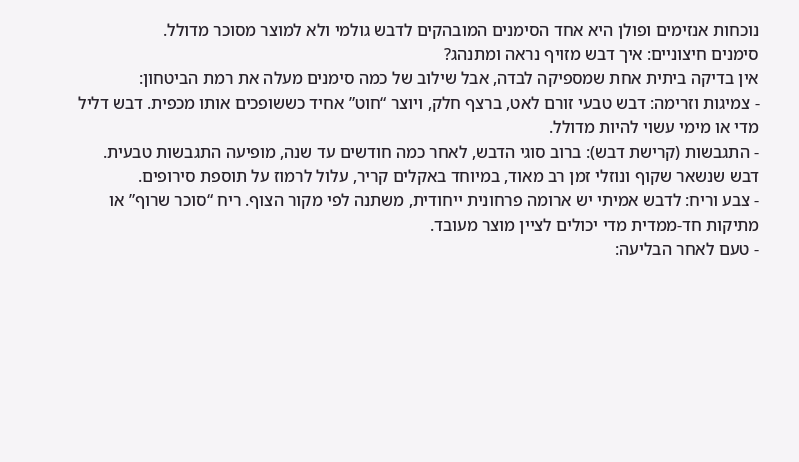נוכחות אנזימים ופולן היא אחד הסימנים המובהקים לדבש גולמי ולא למוצר מסוכר מדולל.
סימנים חיצוניים: איך דבש מזויף נראה ומתנהג?
אין בדיקה ביתית אחת שמספיקה לבדה, אבל שילוב של כמה סימנים מעלה את רמת הביטחון:
- צמיגות וזרימה: דבש טבעי זורם לאט, ברצף חלק, ויוצר “חוט” אחיד כששופכים אותו מכפית. דבש דליל מדי או מימי עשוי להיות מדולל.
- התגבשות (קרישת דבש): ברוב סוגי הדבש, לאחר כמה חודשים עד שנה, מופיעה התגבשות טבעית. דבש שנשאר שקוף ונוזלי זמן רב מאוד, במיוחד באקלים קריר, עלול לרמוז על תוספת סירופים.
- צבע וריח: לדבש אמיתי יש ארומה פרחונית ייחודית, משתנה לפי מקור הצוף. ריח “סוכר שרוף” או מתיקות חד-ממדית מדי יכולים לציין מוצר מעובד.
- טעם לאחר הבליעה: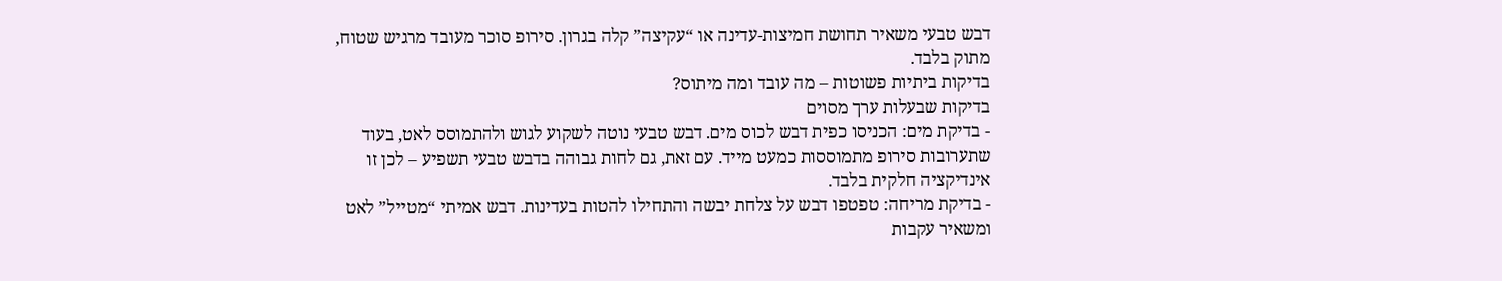דבש טבעי משאיר תחושת חמיצות-עדינה או “עקיצה” קלה בגרון. סירופ סוכר מעובד מרגיש שטוח, מתוק בלבד.
בדיקות ביתיות פשוטות – מה עובד ומה מיתוס?
בדיקות שבעלות ערך מסוים
- בדיקת מים: הכניסו כפית דבש לכוס מים. דבש טבעי נוטה לשקוע לגוש ולהתמוסס לאט, בעוד שתערובות סירופ מתמוססות כמעט מייד. עם זאת, גם לחות גבוהה בדבש טבעי תשפיע – לכן זו אינדיקציה חלקית בלבד.
- בדיקת מריחה: טפטפו דבש על צלחת יבשה והתחילו להטות בעדינות. דבש אמיתי “מטייל” לאט ומשאיר עקבות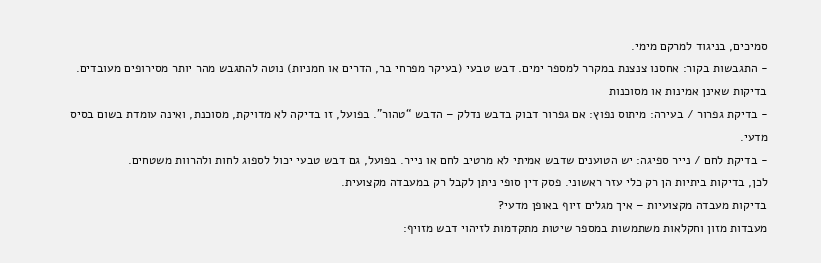סמיכים, בניגוד למרקם מימי.
- התגבשות בקור: אחסנו צנצנת במקרר למספר ימים. דבש טבעי (בעיקר מפרחי בר, הדרים או חמניות) נוטה להתגבש מהר יותר מסירופים מעובדים.
בדיקות שאינן אמינות או מסוכנות
- בדיקת גפרור / בעירה: מיתוס נפוץ: אם גפרור דבוק בדבש נדלק – הדבש “טהור”. בפועל, זו בדיקה לא מדויקת, מסוכנת, ואינה עומדת בשום בסיס מדעי.
- בדיקת לחם / נייר ספיגה: יש הטוענים שדבש אמיתי לא מרטיב לחם או נייר. בפועל, גם דבש טבעי יכול לספוג לחות ולהרוות משטחים.
לכן, בדיקות ביתיות הן רק כלי עזר ראשוני. פסק דין סופי ניתן לקבל רק במעבדה מקצועית.
בדיקות מעבדה מקצועיות – איך מגלים זיוף באופן מדעי?
מעבדות מזון וחקלאות משתמשות במספר שיטות מתקדמות לזיהוי דבש מזויף: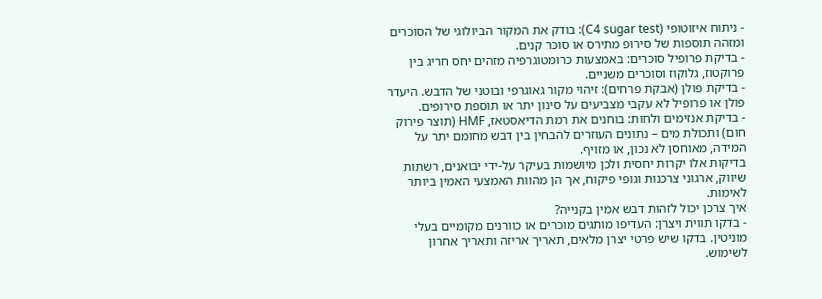- ניתוח איזוטופי (C4 sugar test): בודק את המקור הביולוגי של הסוכרים ומזהה תוספות של סירופ מתירס או סוכר קנים.
- בדיקת פרופיל סוכרים: באמצעות כרומטוגרפיה מזהים יחס חריג בין פרוקטוז, גלוקוז וסוכרים משניים.
- בדיקת פולן (אבקת פרחים): זיהוי מקור גאוגרפי ובוטני של הדבש. היעדר פולן או פרופיל לא עקבי מצביעים על סינון יתר או תוספת סירופים.
- בדיקת אנזימים ולחות: בוחנים את רמת הדיאסטאז, HMF (תוצר פירוק חום) ותכולת מים – נתונים העוזרים להבחין בין דבש מחומם יתר על המידה, מאוחסן לא נכון, או מזויף.
בדיקות אלו יקרות יחסית ולכן מיושמות בעיקר על-ידי יבואנים, רשתות שיווק, ארגוני צרכנות וגופי פיקוח, אך הן מהוות האמצעי האמין ביותר לאימות.
איך צרכן יכול לזהות דבש אמין בקנייה?
- בדקו תווית ויצרן: העדיפו מותגים מוכרים או כוורנים מקומיים בעלי מוניטין. בדקו שיש פרטי יצרן מלאים, תאריך אריזה ותאריך אחרון לשימוש.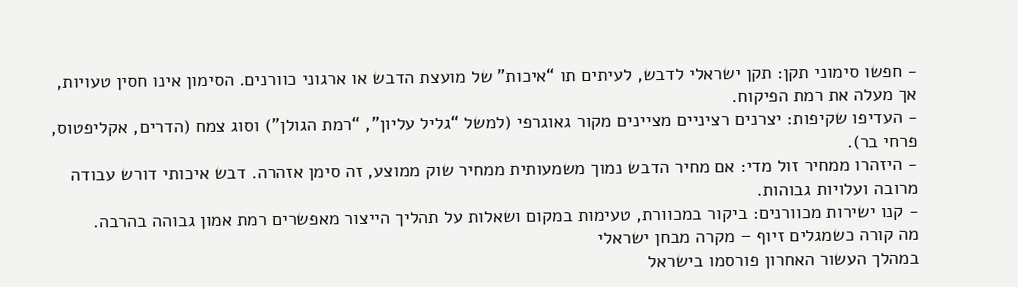- חפשו סימוני תקן: תקן ישראלי לדבש, לעיתים תו “איכות” של מועצת הדבש או ארגוני כוורנים. הסימון אינו חסין טעויות, אך מעלה את רמת הפיקוח.
- העדיפו שקיפות: יצרנים רציניים מציינים מקור גאוגרפי (למשל “גליל עליון”, “רמת הגולן”) וסוג צמח (הדרים, אקליפטוס, פרחי בר).
- היזהרו ממחיר זול מדי: אם מחיר הדבש נמוך משמעותית ממחיר שוק ממוצע, זה סימן אזהרה. דבש איכותי דורש עבודה מרובה ועלויות גבוהות.
- קנו ישירות מכוורנים: ביקור במכוורת, טעימות במקום ושאלות על תהליך הייצור מאפשרים רמת אמון גבוהה בהרבה.
מה קורה כשמגלים זיוף – מקרה מבחן ישראלי
במהלך העשור האחרון פורסמו בישראל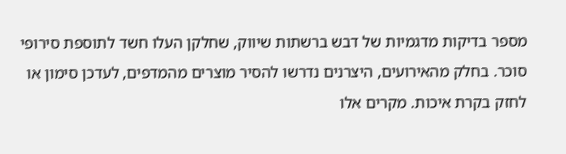מספר בדיקות מדגמיות של דבש ברשתות שיווק, שחלקן העלו חשד לתוספת סירופי סוכר. בחלק מהאירועים, היצרנים נדרשו להסיר מוצרים מהמדפים, לעדכן סימון או לחזק בקרת איכות. מקרים אלו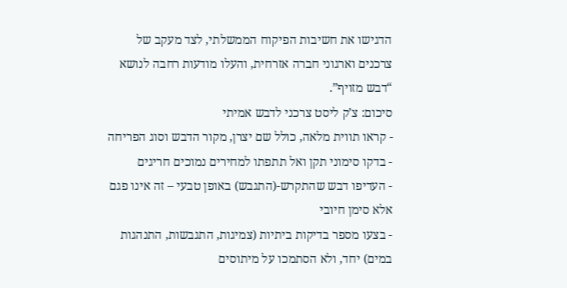הדגישו את חשיבות הפיקוח הממשלתי, לצד מעקב של צרכנים וארגוני חברה אזרחית, והעלו מודעות רחבה לנושא “דבש מזויף”.
סיכום: צ’ק ליסט צרכני לדבש אמיתי
- קראו תווית מלאה, כולל שם יצרן, מקור הדבש וסוג הפריחה
- בדקו סימוני תקן ואל תתפתו למחירים נמוכים חריגים
- העדיפו דבש שהתקרש-(התגבש) באופן טבעי – זה אינו פגם אלא סימן חיובי
- בצעו מספר בדיקות ביתיות (צמיגות, התגבשות, התנהגות במים) יחד, ולא הסתמכו על מיתוסים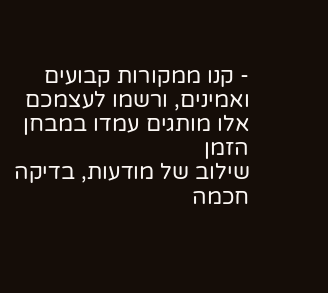- קנו ממקורות קבועים ואמינים, ורשמו לעצמכם אלו מותגים עמדו במבחן הזמן
שילוב של מודעות, בדיקה חכמה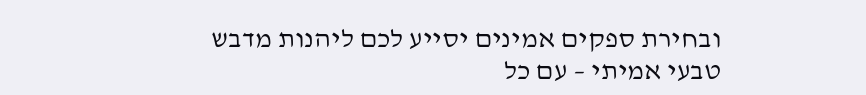ובחירת ספקים אמינים יסייע לכם ליהנות מדבש טבעי אמיתי – עם כל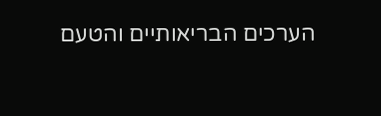הערכים הבריאותיים והטעם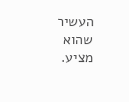העשיר שהוא מציע.